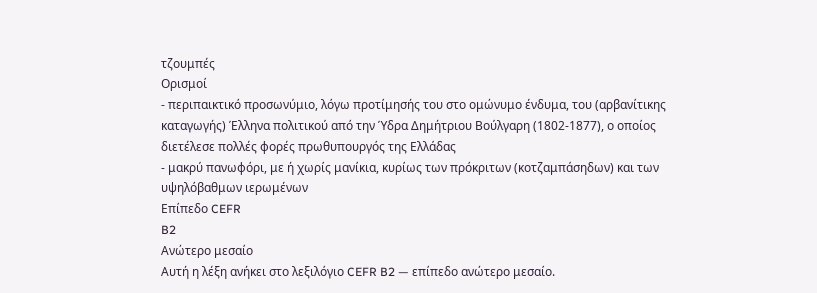τζουμπές
Ορισμοί
- περιπαικτικό προσωνύμιο, λόγω προτίμησής του στο ομώνυμο ένδυμα, του (αρβανίτικης καταγωγής) Έλληνα πολιτικού από την Ύδρα Δημήτριου Βούλγαρη (1802-1877), ο οποίος διετέλεσε πολλές φορές πρωθυπουργός της Ελλάδας
- μακρύ πανωφόρι, με ή χωρίς μανίκια, κυρίως των πρόκριτων (κοτζαμπάσηδων) και των υψηλόβαθμων ιερωμένων
Επίπεδο CEFR
B2
Ανώτερο μεσαίο
Αυτή η λέξη ανήκει στο λεξιλόγιο CEFR B2 — επίπεδο ανώτερο μεσαίο.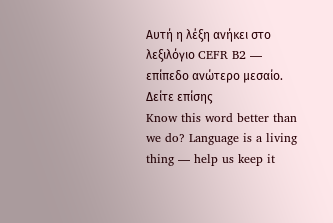Αυτή η λέξη ανήκει στο λεξιλόγιο CEFR B2 — επίπεδο ανώτερο μεσαίο.
Δείτε επίσης
Know this word better than we do? Language is a living thing — help us keep it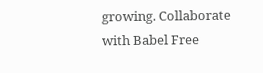growing. Collaborate with Babel Free